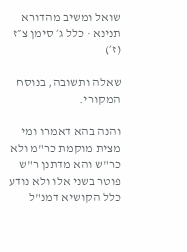שואל ומשיב מהדורא תנינא · כלל ג׳ סימן צ״ז (ז׳)

שאלה ותשובה, בנוסח המקורי.

והנה בהא דאמרו ומי מצית מוקמת כר"מ ולא כר"ש והא מדתנן ר"ש פוטר בשני אלו ולא נודע כלל הקושיא דמנ"ל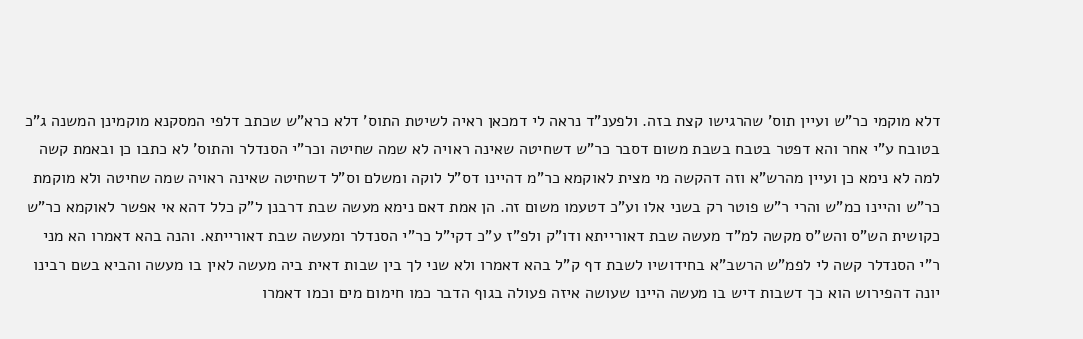דלא מוקמי כר"ש ועיין תוס' שהרגישו קצת בזה. ולפענ"ד נראה לי דמכאן ראיה לשיטת התוס' דלא כרא"ש שכתב דלפי המסקנא מוקמינן המשנה ג"כ בטובח ע"י אחר והא דפטר בטבח בשבת משום דסבר כר"ש דשחיטה שאינה ראויה לא שמה שחיטה וכר"י הסנדלר והתוס' לא כתבו כן ובאמת קשה למה לא נימא כן ועיין מהרש"א וזה דהקשה מי מצית לאוקמא כר"מ דהיינו דס"ל לוקה ומשלם וס"ל דשחיטה שאינה ראויה שמה שחיטה ולא מוקמת כר"ש והיינו כמ"ש והרי ר"ש פוטר רק בשני אלו וע"כ דטעמו משום זה. הן אמת דאם נימא מעשה שבת דרבנן ל"ק כלל דהא אי אפשר לאוקמא כר"ש כקושית הש"ס והש"ס מקשה למ"ד מעשה שבת דאורייתא ודו"ק ולפ"ז ע"כ דקי"ל כר"י הסנדלר ומעשה שבת דאורייתא. והנה בהא דאמרו הא מני ר"י הסנדלר קשה לי לפמ"ש הרשב"א בחידושיו לשבת דף ק"ל בהא דאמרו ולא שני לך בין שבות דאית ביה מעשה לאין בו מעשה והביא בשם רבינו יונה דהפירוש הוא כך דשבות דיש בו מעשה היינו שעושה איזה פעולה בגוף הדבר כמו חימום מים וכמו דאמרו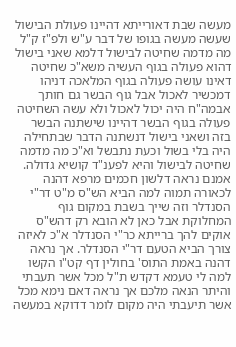מעשה שבת דאורייתא דהיינו פעולת הבישול שעשה מעשה בגופו של דבר ע"ש ולפ"ז ק"ל מה מדמה שחיטה לבישול דלמא שאני בישול דהוא פעולה בגוף העשיה משא"כ שחיטה דאינו עושה פעולה בגוף המלאכה דניהו דמכשיר לאכול אבל גוף הבשר גם חותך אבמה"ח היה יכול לאכול ולא עשה השחיטה פעולה בגוף הבשר דהיינו שישתנה הבשר בזה ושאני בישול דנשתנה הדבר שבתחילה היה בלי בשול וכעת נתבשל וא"כ מה מדמה שחיטה לבישול והיא לפענ"ד קושיא גדולה. אמנם נראה דלשון חכמים מרפא דהנה לכאורה תמוה למה הביא הש"ס מ"ט דר"י הסנדלר וזה שייך בשבת במקום גוף המחלוקת אבל כאן לא הובא רק דהש"ס אוקים להך ברייתא כר"י הסנדלר א"כ לאיזה צורך הביא הטעם דר"י הסנדלר. אך נראה דהנה באמת התוס' בחולין דף קט"ו הקשו למה לי טעמא דקדש ת"ל מכל אשר תעבתי והיתר הנאה מלכם אך נראה דאם נימא מכל אשר תיעבתי היה מקום לומר דדוקא במעשה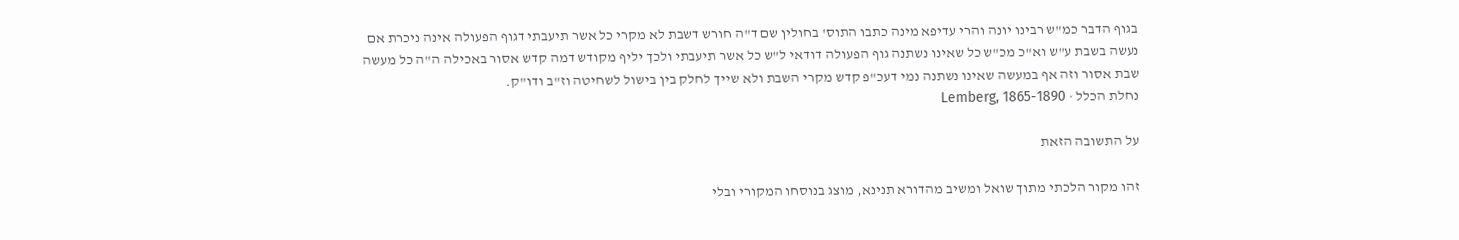בגוף הדבר כמ"ש רבינו יונה והרי עדיפא מינה כתבו התוס' בחולין שם ד"ה חורש דשבת לא מקרי כל אשר תיעבתי דגוף הפעולה אינה ניכרת אם נעשה בשבת ע"ש וא"כ מכ"ש כל שאינו נשתנה גוף הפעולה דודאי ל"ש כל אשר תיעבתי ולכך יליף מקודש דמה קדש אסור באכילה ה"ה כל מעשה שבת אסור וזה אף במעשה שאינו נשתנה נמי דעכ"פ קדש מקרי השבת ולא שייך לחלק בין בישול לשחיטה וז"ב ודו"ק.
נחלת הכלל · Lemberg, 1865-1890

על התשובה הזאת

זהו מקור הלכתי מתוך שואל ומשיב מהדורא תנינא, מוצג בנוסחו המקורי ובלי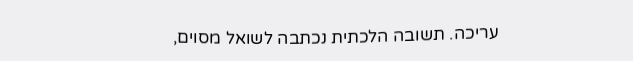עריכה. תשובה הלכתית נכתבה לשואל מסוים,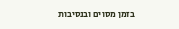בזמן מסוים ובנסיבות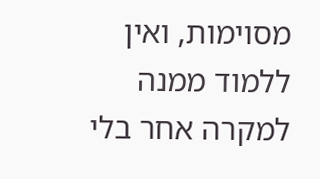מסוימות, ואין ללמוד ממנה למקרה אחר בלי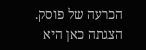הכרעה של פוסק. הצגתה כאן היא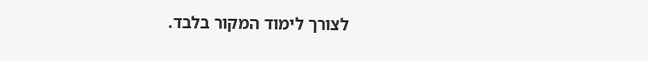לצורך לימוד המקור בלבד.